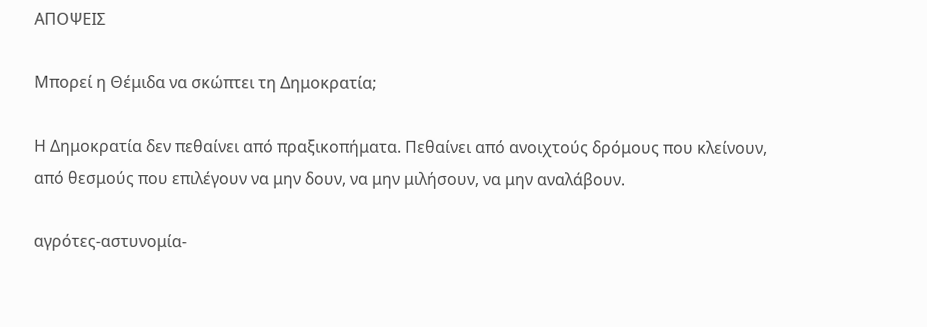ΑΠΟΨΕΙΣ

Μπορεί η Θέμιδα να σκώπτει τη Δημοκρατία;

Η Δημοκρατία δεν πεθαίνει από πραξικοπήματα. Πεθαίνει από ανοιχτούς δρόμους που κλείνουν, από θεσμούς που επιλέγουν να μην δουν, να μην μιλήσουν, να μην αναλάβουν.

αγρότες-αστυνομία-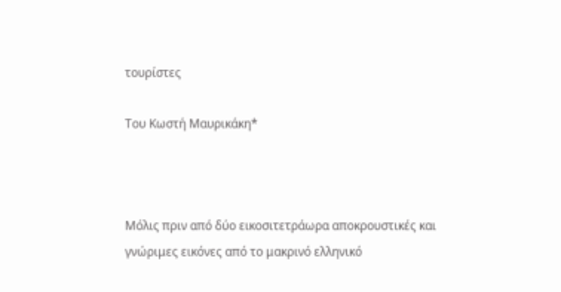τουρίστες

Του Κωστή Μαυρικάκη*



Μόλις πριν από δύο εικοσιτετράωρα αποκρουστικές και γνώριμες εικόνες από το μακρινό ελληνικό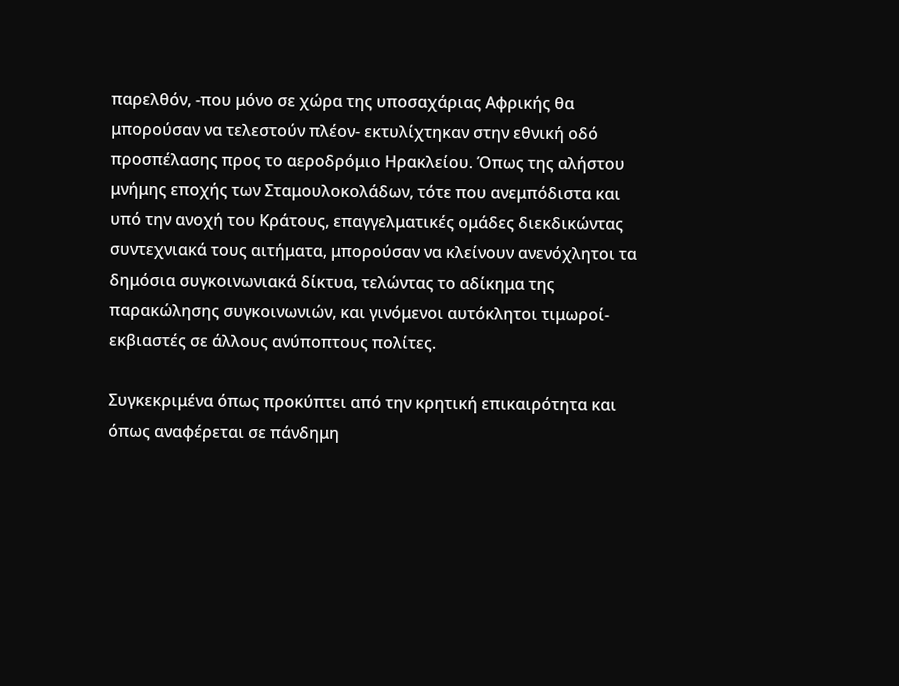παρελθόν, -που μόνο σε χώρα της υποσαχάριας Αφρικής θα μπορούσαν να τελεστούν πλέον- εκτυλίχτηκαν στην εθνική οδό προσπέλασης προς το αεροδρόμιο Ηρακλείου. Όπως της αλήστου μνήμης εποχής των Σταμουλοκολάδων, τότε που ανεμπόδιστα και υπό την ανοχή του Κράτους, επαγγελματικές ομάδες διεκδικώντας συντεχνιακά τους αιτήματα, μπορούσαν να κλείνουν ανενόχλητοι τα δημόσια συγκοινωνιακά δίκτυα, τελώντας το αδίκημα της παρακώλησης συγκοινωνιών, και γινόμενοι αυτόκλητοι τιμωροί-εκβιαστές σε άλλους ανύποπτους πολίτες.

Συγκεκριμένα όπως προκύπτει από την κρητική επικαιρότητα και όπως αναφέρεται σε πάνδημη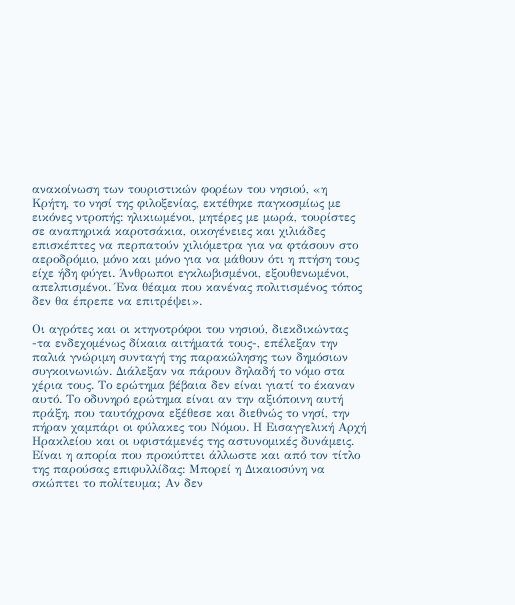ανακοίνωση των τουριστικών φορέων του νησιού, «η Κρήτη, το νησί της φιλοξενίας, εκτέθηκε παγκοσμίως με εικόνες ντροπής: ηλικιωμένοι, μητέρες με μωρά, τουρίστες σε αναπηρικά καροτσάκια, οικογένειες και χιλιάδες επισκέπτες να περπατούν χιλιόμετρα για να φτάσουν στο αεροδρόμιο, μόνο και μόνο για να μάθουν ότι η πτήση τους είχε ήδη φύγει. Άνθρωποι εγκλωβισμένοι, εξουθενωμένοι, απελπισμένοι. Ένα θέαμα που κανένας πολιτισμένος τόπος δεν θα έπρεπε να επιτρέψει».

Οι αγρότες και οι κτηνοτρόφοι του νησιού, διεκδικώντας -τα ενδεχομένως δίκαια αιτήματά τους-, επέλεξαν την παλιά γνώριμη συνταγή της παρακώλησης των δημόσιων συγκοινωνιών. Διάλεξαν να πάρουν δηλαδή το νόμο στα χέρια τους. Το ερώτημα βέβαια δεν είναι γιατί το έκαναν αυτό. Το οδυνηρό ερώτημα είναι αν την αξιόποινη αυτή πράξη, που ταυτόχρονα εξέθεσε και διεθνώς το νησί, την πήραν χαμπάρι οι φύλακες του Νόμου. Η Εισαγγελική Αρχή Ηρακλείου και οι υφιστάμενές της αστυνομικές δυνάμεις. Είναι η απορία που προκύπτει άλλωστε και από τον τίτλο της παρούσας επιφυλλίδας: Μπορεί η Δικαιοσύνη να σκώπτει το πολίτευμα; Αν δεν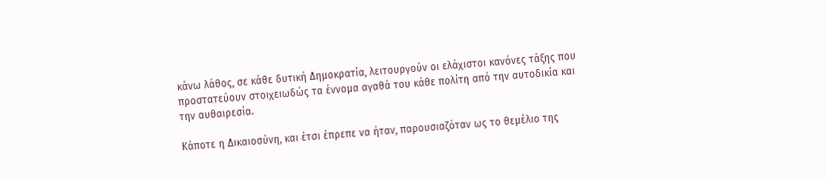κάνω λάθος, σε κάθε δυτική Δημοκρατία, λειτουργούν οι ελάχιστοι κανόνες τάξης που προστατεύουν στοιχειωδώς τα έννομα αγαθά του κάθε πολίτη από την αυτοδικία και την αυθαιρεσία.

Κάποτε η Δικαιοσύνη, και έτσι έπρεπε να ήταν, παρουσιαζόταν ως το θεμέλιο της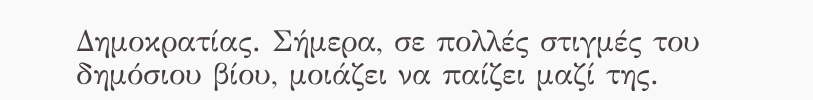Δημοκρατίας. Σήμερα, σε πολλές στιγμές του δημόσιου βίου, μοιάζει να παίζει μαζί της.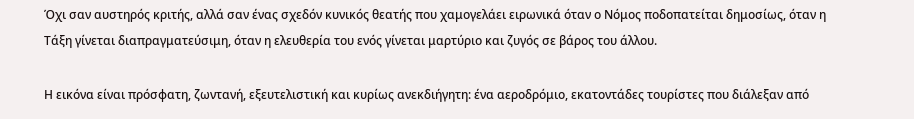Όχι σαν αυστηρός κριτής, αλλά σαν ένας σχεδόν κυνικός θεατής που χαμογελάει ειρωνικά όταν ο Νόμος ποδοπατείται δημοσίως, όταν η Τάξη γίνεται διαπραγματεύσιμη, όταν η ελευθερία του ενός γίνεται μαρτύριο και ζυγός σε βάρος του άλλου.

Η εικόνα είναι πρόσφατη, ζωντανή, εξευτελιστική και κυρίως ανεκδιήγητη: ένα αεροδρόμιο, εκατοντάδες τουρίστες που διάλεξαν από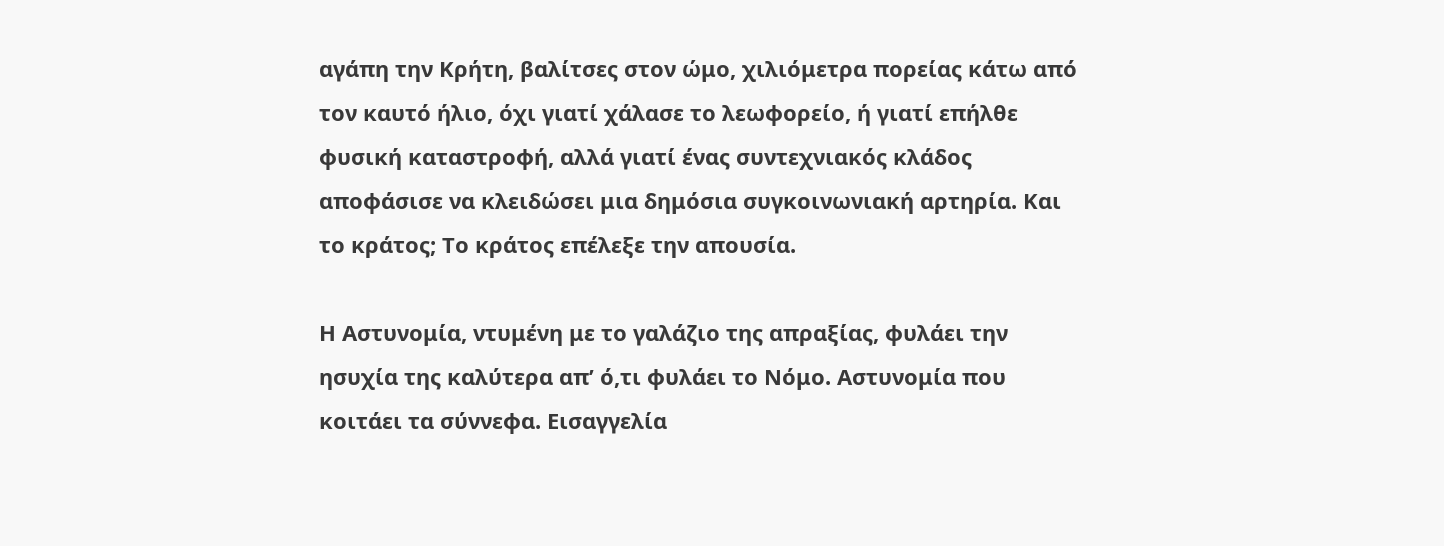αγάπη την Κρήτη, βαλίτσες στον ώμο, χιλιόμετρα πορείας κάτω από τον καυτό ήλιο, όχι γιατί χάλασε το λεωφορείο, ή γιατί επήλθε φυσική καταστροφή, αλλά γιατί ένας συντεχνιακός κλάδος αποφάσισε να κλειδώσει μια δημόσια συγκοινωνιακή αρτηρία. Και το κράτος; Το κράτος επέλεξε την απουσία.

Η Αστυνομία, ντυμένη με το γαλάζιο της απραξίας, φυλάει την ησυχία της καλύτερα απ’ ό,τι φυλάει το Νόμο. Αστυνομία που κοιτάει τα σύννεφα. Εισαγγελία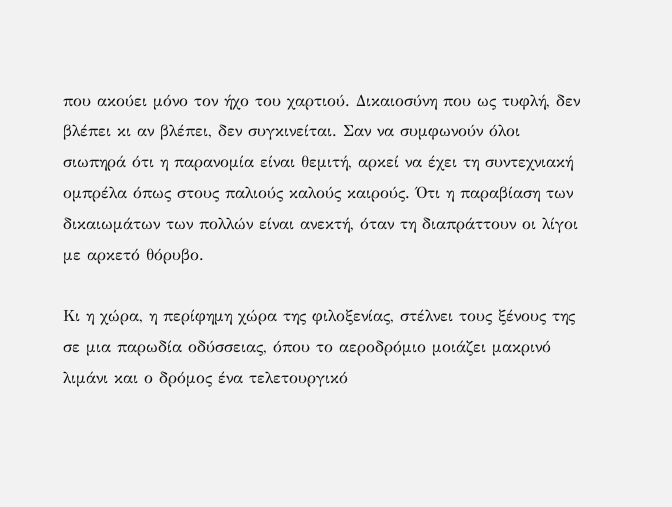που ακούει μόνο τον ήχο του χαρτιού. Δικαιοσύνη που ως τυφλή, δεν βλέπει κι αν βλέπει, δεν συγκινείται. Σαν να συμφωνούν όλοι σιωπηρά ότι η παρανομία είναι θεμιτή, αρκεί να έχει τη συντεχνιακή ομπρέλα όπως στους παλιούς καλούς καιρούς. Ότι η παραβίαση των δικαιωμάτων των πολλών είναι ανεκτή, όταν τη διαπράττουν οι λίγοι με αρκετό θόρυβο.

Κι η χώρα, η περίφημη χώρα της φιλοξενίας, στέλνει τους ξένους της σε μια παρωδία οδύσσειας, όπου το αεροδρόμιο μοιάζει μακρινό λιμάνι και ο δρόμος ένα τελετουργικό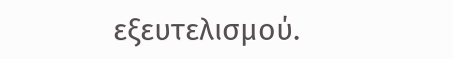εξευτελισμού.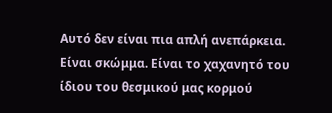Αυτό δεν είναι πια απλή ανεπάρκεια. Είναι σκώμμα. Είναι το χαχανητό του ίδιου του θεσμικού μας κορμού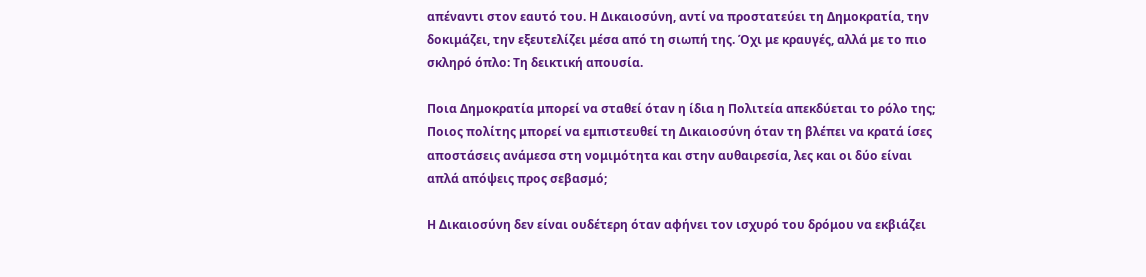απέναντι στον εαυτό του. Η Δικαιοσύνη, αντί να προστατεύει τη Δημοκρατία, την δοκιμάζει, την εξευτελίζει μέσα από τη σιωπή της. Όχι με κραυγές, αλλά με το πιο σκληρό όπλο: Τη δεικτική απουσία.

Ποια Δημοκρατία μπορεί να σταθεί όταν η ίδια η Πολιτεία απεκδύεται το ρόλο της; Ποιος πολίτης μπορεί να εμπιστευθεί τη Δικαιοσύνη όταν τη βλέπει να κρατά ίσες αποστάσεις ανάμεσα στη νομιμότητα και στην αυθαιρεσία, λες και οι δύο είναι απλά απόψεις προς σεβασμό;

Η Δικαιοσύνη δεν είναι ουδέτερη όταν αφήνει τον ισχυρό του δρόμου να εκβιάζει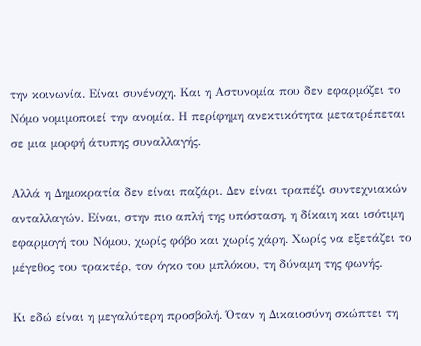την κοινωνία. Είναι συνένοχη. Και η Αστυνομία που δεν εφαρμόζει το Νόμο νομιμοποιεί την ανομία. Η περίφημη ανεκτικότητα μετατρέπεται σε μια μορφή άτυπης συναλλαγής.

Αλλά η Δημοκρατία δεν είναι παζάρι. Δεν είναι τραπέζι συντεχνιακών ανταλλαγών. Είναι, στην πιο απλή της υπόσταση, η δίκαιη και ισότιμη εφαρμογή του Νόμου, χωρίς φόβο και χωρίς χάρη. Χωρίς να εξετάζει το μέγεθος του τρακτέρ, τον όγκο του μπλόκου, τη δύναμη της φωνής.

Κι εδώ είναι η μεγαλύτερη προσβολή. Όταν η Δικαιοσύνη σκώπτει τη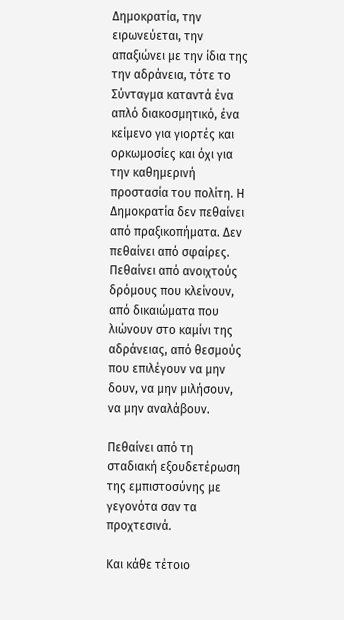Δημοκρατία, την ειρωνεύεται, την απαξιώνει με την ίδια της την αδράνεια, τότε το Σύνταγμα καταντά ένα απλό διακοσμητικό, ένα κείμενο για γιορτές και ορκωμοσίες και όχι για την καθημερινή προστασία του πολίτη. Η Δημοκρατία δεν πεθαίνει από πραξικοπήματα. Δεν πεθαίνει από σφαίρες. Πεθαίνει από ανοιχτούς δρόμους που κλείνουν, από δικαιώματα που λιώνουν στο καμίνι της αδράνειας, από θεσμούς που επιλέγουν να μην δουν, να μην μιλήσουν, να μην αναλάβουν.

Πεθαίνει από τη σταδιακή εξουδετέρωση της εμπιστοσύνης με γεγονότα σαν τα προχτεσινά.

Και κάθε τέτοιο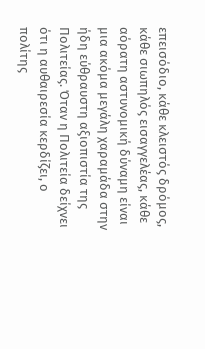επεισόδιο, κάθε κλειστός δρόμος, κάθε σιωπηλός εισαγγελέας, κάθε αόρατη αστυνομική δύναμη είναι μια ακόμα μεγάλη χαραμάδα στην ήδη εύθραυστη αξιοπιστία της Πολιτείας. Όταν η Πολιτεία δείχνει ότι η αυθαιρεσία κερδίζει, ο πολίτης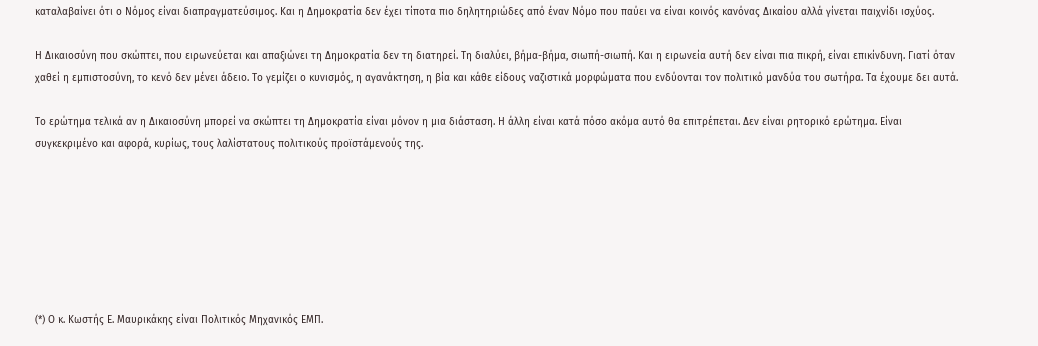καταλαβαίνει ότι ο Νόμος είναι διαπραγματεύσιμος. Και η Δημοκρατία δεν έχει τίποτα πιο δηλητηριώδες από έναν Νόμο που παύει να είναι κοινός κανόνας Δικαίου αλλά γίνεται παιχνίδι ισχύος.

Η Δικαιοσύνη που σκώπτει, που ειρωνεύεται και απαξιώνει τη Δημοκρατία δεν τη διατηρεί. Τη διαλύει, βήμα-βήμα, σιωπή-σιωπή. Και η ειρωνεία αυτή δεν είναι πια πικρή, είναι επικίνδυνη. Γιατί όταν χαθεί η εμπιστοσύνη, το κενό δεν μένει άδειο. Το γεμίζει ο κυνισμός, η αγανάκτηση, η βία και κάθε είδους ναζιστικά μορφώματα που ενδύονται τον πολιτικό μανδύα του σωτήρα. Τα έχουμε δει αυτά.

Το ερώτημα τελικά αν η Δικαιοσύνη μπορεί να σκώπτει τη Δημοκρατία είναι μόνον η μια διάσταση. Η άλλη είναι κατά πόσο ακόμα αυτό θα επιτρέπεται. Δεν είναι ρητορικό ερώτημα. Είναι συγκεκριμένο και αφορά, κυρίως, τους λαλίστατους πολιτικούς προϊστάμενούς της.







(*) Ο κ. Κωστής Ε. Μαυρικάκης είναι Πολιτικός Μηχανικός ΕΜΠ.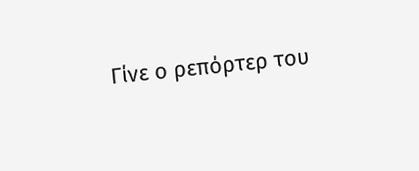Γίνε ο ρεπόρτερ του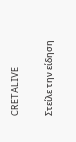CRETALIVE

Στείλε την είδηση